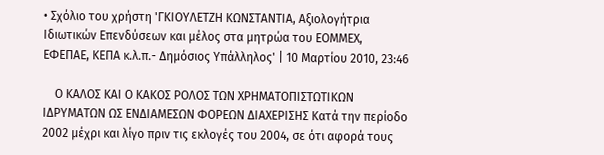• Σχόλιο του χρήστη 'ΓΚΙΟΥΛΕΤΖΗ ΚΩΝΣΤΑΝΤΙΑ, Αξιολογήτρια Ιδιωτικών Επενδύσεων και μέλος στα μητρώα του ΕΟΜΜΕΧ, ΕΦΕΠΑΕ, ΚΕΠΑ κ.λ.π.- Δημόσιος Υπάλληλος' | 10 Μαρτίου 2010, 23:46

    Ο ΚΑΛΟΣ ΚΑΙ Ο ΚΑΚΟΣ ΡΟΛΟΣ ΤΩΝ ΧΡΗΜΑΤΟΠΙΣΤΩΤΙΚΩΝ ΙΔΡΥΜΑΤΩΝ ΩΣ ΕΝΔΙΑΜΕΣΩΝ ΦΟΡΕΩΝ ΔΙΑΧΕΡΙΣΗΣ Κατά την περίοδο 2002 μέχρι και λίγο πριν τις εκλογές του 2004, σε ότι αφορά τους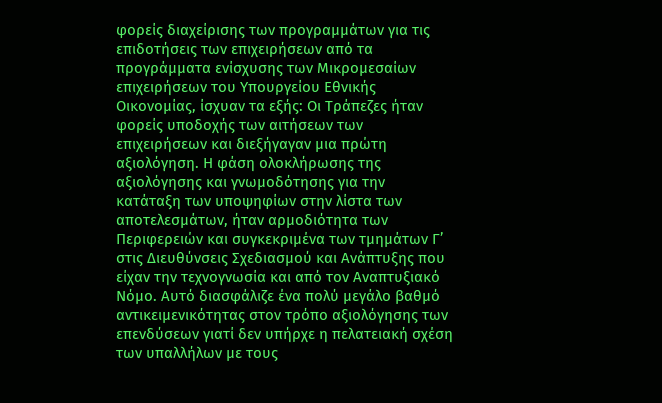φορείς διαχείρισης των προγραμμάτων για τις επιδοτήσεις των επιχειρήσεων από τα προγράμματα ενίσχυσης των Μικρομεσαίων επιχειρήσεων του Υπουργείου Εθνικής Οικονομίας, ίσχυαν τα εξής: Οι Τράπεζες ήταν φορείς υποδοχής των αιτήσεων των επιχειρήσεων και διεξήγαγαν μια πρώτη αξιολόγηση. Η φάση ολοκλήρωσης της αξιολόγησης και γνωμοδότησης για την κατάταξη των υποψηφίων στην λίστα των αποτελεσμάτων, ήταν αρμοδιότητα των Περιφερειών και συγκεκριμένα των τμημάτων Γ’ στις Διευθύνσεις Σχεδιασμού και Ανάπτυξης που είχαν την τεχνογνωσία και από τον Αναπτυξιακό Νόμο. Αυτό διασφάλιζε ένα πολύ μεγάλο βαθμό αντικειμενικότητας στον τρόπο αξιολόγησης των επενδύσεων γιατί δεν υπήρχε η πελατειακή σχέση των υπαλλήλων με τους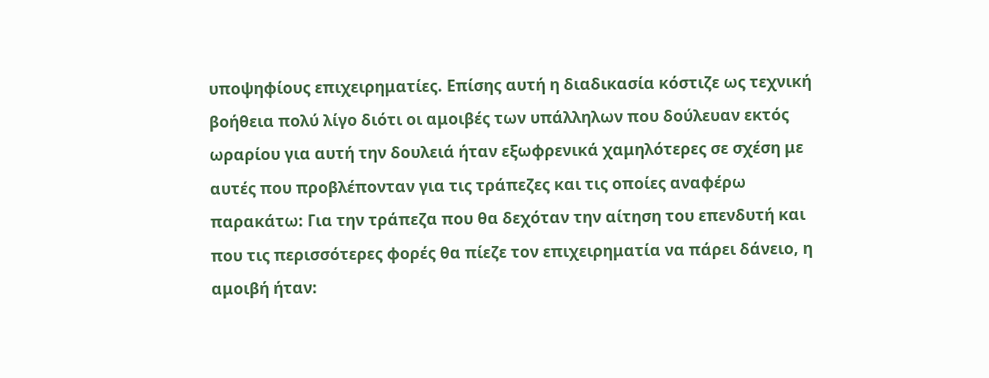υποψηφίους επιχειρηματίες. Επίσης αυτή η διαδικασία κόστιζε ως τεχνική βοήθεια πολύ λίγο διότι οι αμοιβές των υπάλληλων που δούλευαν εκτός ωραρίου για αυτή την δουλειά ήταν εξωφρενικά χαμηλότερες σε σχέση με αυτές που προβλέπονταν για τις τράπεζες και τις οποίες αναφέρω παρακάτω: Για την τράπεζα που θα δεχόταν την αίτηση του επενδυτή και που τις περισσότερες φορές θα πίεζε τον επιχειρηματία να πάρει δάνειο, η αμοιβή ήταν: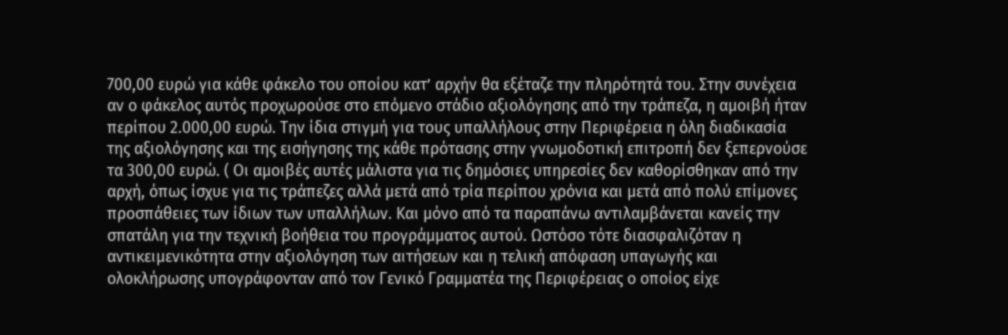700,00 ευρώ για κάθε φάκελο του οποίου κατ’ αρχήν θα εξέταζε την πληρότητά του. Στην συνέχεια αν ο φάκελος αυτός προχωρούσε στο επόμενο στάδιο αξιολόγησης από την τράπεζα, η αμοιβή ήταν περίπου 2.000,00 ευρώ. Την ίδια στιγμή για τους υπαλλήλους στην Περιφέρεια η όλη διαδικασία της αξιολόγησης και της εισήγησης της κάθε πρότασης στην γνωμοδοτική επιτροπή δεν ξεπερνούσε τα 300,00 ευρώ. ( Οι αμοιβές αυτές μάλιστα για τις δημόσιες υπηρεσίες δεν καθορίσθηκαν από την αρχή, όπως ίσχυε για τις τράπεζες αλλά μετά από τρία περίπου χρόνια και μετά από πολύ επίμονες προσπάθειες των ίδιων των υπαλλήλων. Και μόνο από τα παραπάνω αντιλαμβάνεται κανείς την σπατάλη για την τεχνική βοήθεια του προγράμματος αυτού. Ωστόσο τότε διασφαλιζόταν η αντικειμενικότητα στην αξιολόγηση των αιτήσεων και η τελική απόφαση υπαγωγής και ολοκλήρωσης υπογράφονταν από τον Γενικό Γραμματέα της Περιφέρειας ο οποίος είχε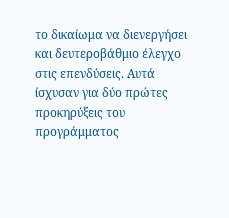το δικαίωμα να διενεργήσει και δευτεροβάθμιο έλεγχο στις επενδύσεις. Αυτά ίσχυσαν για δύο πρώτες προκηρύξεις του προγράμματος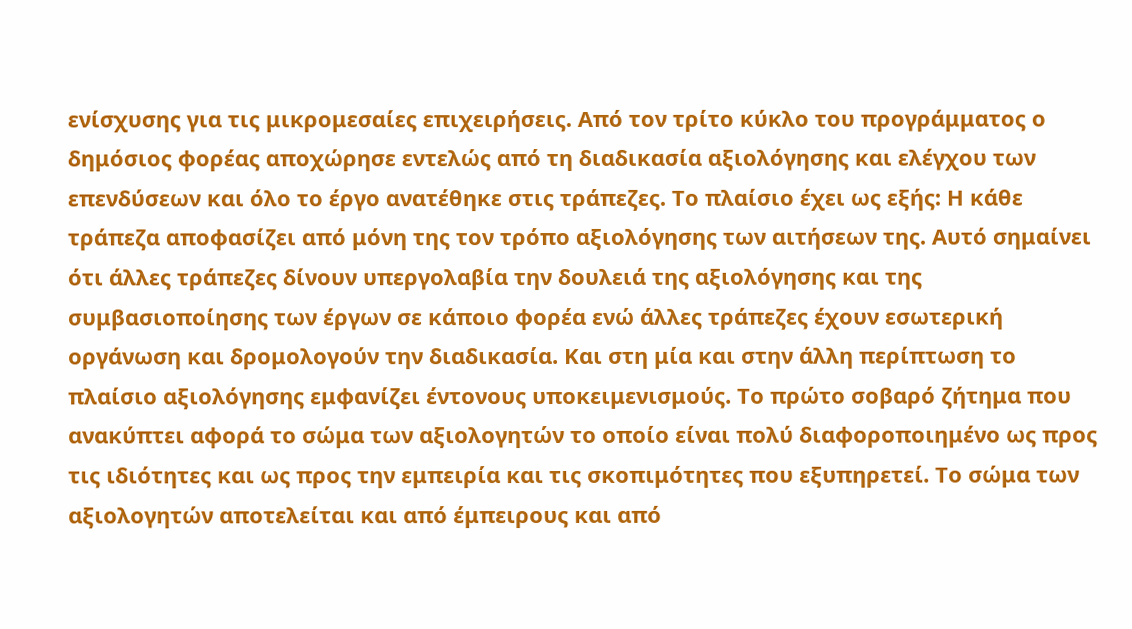ενίσχυσης για τις μικρομεσαίες επιχειρήσεις. Από τον τρίτο κύκλο του προγράμματος ο δημόσιος φορέας αποχώρησε εντελώς από τη διαδικασία αξιολόγησης και ελέγχου των επενδύσεων και όλο το έργο ανατέθηκε στις τράπεζες. Το πλαίσιο έχει ως εξής: Η κάθε τράπεζα αποφασίζει από μόνη της τον τρόπο αξιολόγησης των αιτήσεων της. Αυτό σημαίνει ότι άλλες τράπεζες δίνουν υπεργολαβία την δουλειά της αξιολόγησης και της συμβασιοποίησης των έργων σε κάποιο φορέα ενώ άλλες τράπεζες έχουν εσωτερική οργάνωση και δρομολογούν την διαδικασία. Και στη μία και στην άλλη περίπτωση το πλαίσιο αξιολόγησης εμφανίζει έντονους υποκειμενισμούς. Το πρώτο σοβαρό ζήτημα που ανακύπτει αφορά το σώμα των αξιολογητών το οποίο είναι πολύ διαφοροποιημένο ως προς τις ιδιότητες και ως προς την εμπειρία και τις σκοπιμότητες που εξυπηρετεί. Το σώμα των αξιολογητών αποτελείται και από έμπειρους και από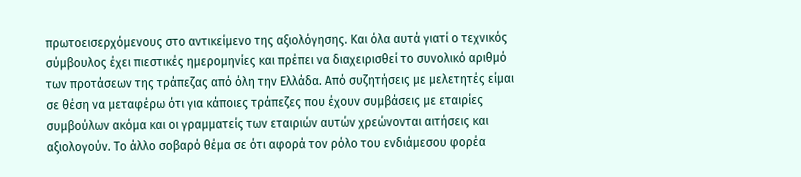πρωτοεισερχόμενους στο αντικείμενο της αξιολόγησης. Και όλα αυτά γιατί ο τεχνικός σύμβουλος έχει πιεστικές ημερομηνίες και πρέπει να διαχειρισθεί το συνολικό αριθμό των προτάσεων της τράπεζας από όλη την Ελλάδα. Από συζητήσεις με μελετητές είμαι σε θέση να μεταφέρω ότι για κάποιες τράπεζες που έχουν συμβάσεις με εταιρίες συμβούλων ακόμα και οι γραμματείς των εταιριών αυτών χρεώνονται αιτήσεις και αξιολογούν. Το άλλο σοβαρό θέμα σε ότι αφορά τον ρόλο του ενδιάμεσου φορέα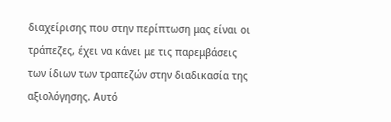διαχείρισης που στην περίπτωση μας είναι οι τράπεζες, έχει να κάνει με τις παρεμβάσεις των ίδιων των τραπεζών στην διαδικασία της αξιολόγησης. Αυτό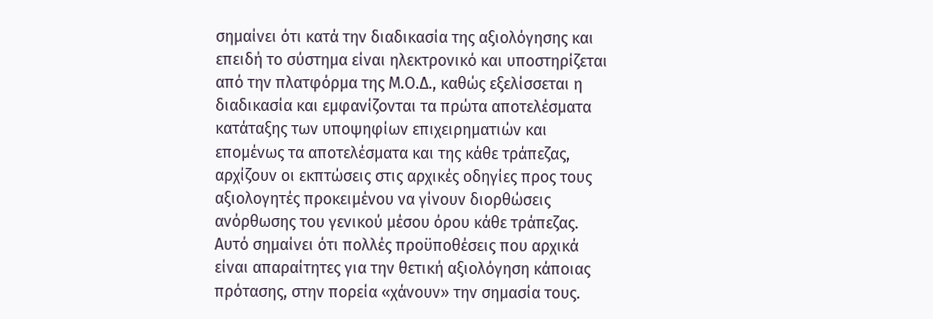σημαίνει ότι κατά την διαδικασία της αξιολόγησης και επειδή το σύστημα είναι ηλεκτρονικό και υποστηρίζεται από την πλατφόρμα της Μ.Ο.Δ., καθώς εξελίσσεται η διαδικασία και εμφανίζονται τα πρώτα αποτελέσματα κατάταξης των υποψηφίων επιχειρηματιών και επομένως τα αποτελέσματα και της κάθε τράπεζας, αρχίζουν οι εκπτώσεις στις αρχικές οδηγίες προς τους αξιολογητές προκειμένου να γίνουν διορθώσεις ανόρθωσης του γενικού μέσου όρου κάθε τράπεζας. Αυτό σημαίνει ότι πολλές προϋποθέσεις που αρχικά είναι απαραίτητες για την θετική αξιολόγηση κάποιας πρότασης, στην πορεία «χάνουν» την σημασία τους.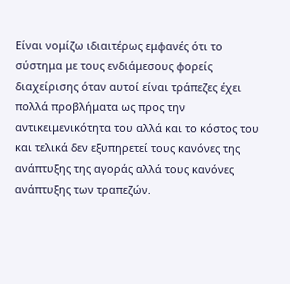Είναι νομίζω ιδιαιτέρως εμφανές ότι το σύστημα με τους ενδιάμεσους φορείς διαχείρισης όταν αυτοί είναι τράπεζες έχει πολλά προβλήματα ως προς την αντικειμενικότητα του αλλά και το κόστος του και τελικά δεν εξυπηρετεί τους κανόνες της ανάπτυξης της αγοράς αλλά τους κανόνες ανάπτυξης των τραπεζών.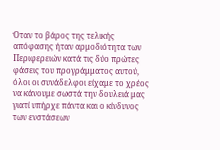Όταν το βάρος της τελικής απόφασης ήταν αρμοδιότητα των Περιφερειών κατά τις δύο πρώτες φάσεις του προγράμματος αυτού, όλοι οι συνάδελφοι είχαμε το χρέος να κάνουμε σωστά την δουλειά μας γιατί υπήρχε πάντα και ο κίνδυνος των ενστάσεων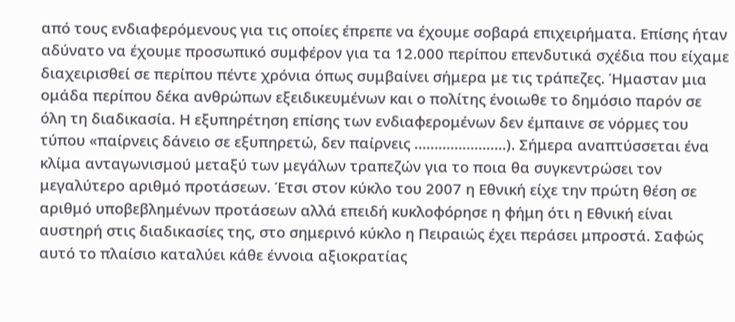από τους ενδιαφερόμενους για τις οποίες έπρεπε να έχουμε σοβαρά επιχειρήματα. Επίσης ήταν αδύνατο να έχουμε προσωπικό συμφέρον για τα 12.000 περίπου επενδυτικά σχέδια που είχαμε διαχειρισθεί σε περίπου πέντε χρόνια όπως συμβαίνει σήμερα με τις τράπεζες. Ήμασταν μια ομάδα περίπου δέκα ανθρώπων εξειδικευμένων και ο πολίτης ένοιωθε το δημόσιο παρόν σε όλη τη διαδικασία. Η εξυπηρέτηση επίσης των ενδιαφερομένων δεν έμπαινε σε νόρμες του τύπου «παίρνεις δάνειο σε εξυπηρετώ, δεν παίρνεις …………………..). Σήμερα αναπτύσσεται ένα κλίμα ανταγωνισμού μεταξύ των μεγάλων τραπεζών για το ποια θα συγκεντρώσει τον μεγαλύτερο αριθμό προτάσεων. Έτσι στον κύκλο του 2007 η Εθνική είχε την πρώτη θέση σε αριθμό υποβεβλημένων προτάσεων αλλά επειδή κυκλοφόρησε η φήμη ότι η Εθνική είναι αυστηρή στις διαδικασίες της, στο σημερινό κύκλο η Πειραιώς έχει περάσει μπροστά. Σαφώς αυτό το πλαίσιο καταλύει κάθε έννοια αξιοκρατίας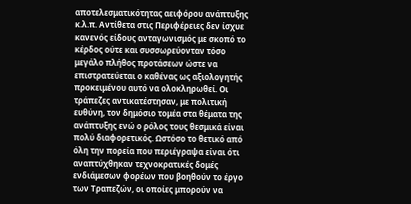αποτελεσματικότητας αειφόρου ανάπτυξης κ.λ.π. Αντίθετα στις Περιφέρειες δεν ίσχυε κανενός είδους ανταγωνισμός με σκοπό το κέρδος ούτε και συσσωρεύονταν τόσο μεγάλο πλήθος προτάσεων ώστε να επιστρατεύεται ο καθένας ως αξιολογητής προκειμένου αυτό να ολοκληρωθεί. Οι τράπεζες αντικατέστησαν, με πολιτική ευθύνη, τον δημόσιο τομέα στα θέματα της ανάπτυξης ενώ ο ρόλος τους θεσμικά είναι πολύ διαφορετικός. Ωστόσο το θετικό από όλη την πορεία που περιέγραψα είναι ότι αναπτύχθηκαν τεχνοκρατικές δομές ενδιάμεσων φορέων που βοηθούν το έργο των Τραπεζών, οι οποίες μπορούν να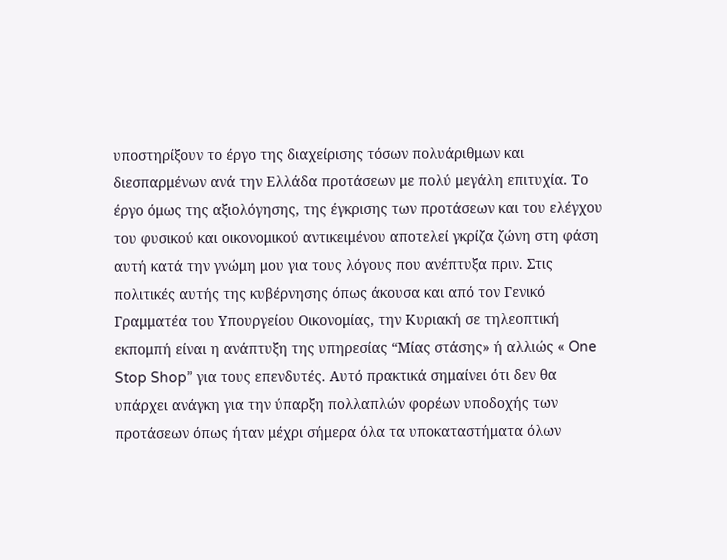υποστηρίξουν το έργο της διαχείρισης τόσων πολυάριθμων και διεσπαρμένων ανά την Ελλάδα προτάσεων με πολύ μεγάλη επιτυχία. Το έργο όμως της αξιολόγησης, της έγκρισης των προτάσεων και του ελέγχου του φυσικού και οικονομικού αντικειμένου αποτελεί γκρίζα ζώνη στη φάση αυτή κατά την γνώμη μου για τους λόγους που ανέπτυξα πριν. Στις πολιτικές αυτής της κυβέρνησης όπως άκουσα και από τον Γενικό Γραμματέα του Υπουργείου Οικονομίας, την Κυριακή σε τηλεοπτική εκπομπή είναι η ανάπτυξη της υπηρεσίας “Μίας στάσης» ή αλλιώς « One Stop Shop” για τους επενδυτές. Αυτό πρακτικά σημαίνει ότι δεν θα υπάρχει ανάγκη για την ύπαρξη πολλαπλών φορέων υποδοχής των προτάσεων όπως ήταν μέχρι σήμερα όλα τα υποκαταστήματα όλων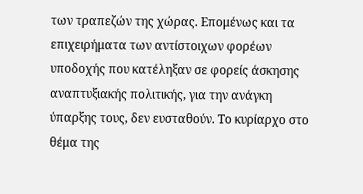των τραπεζών της χώρας. Επομένως και τα επιχειρήματα των αντίστοιχων φορέων υποδοχής που κατέληξαν σε φορείς άσκησης αναπτυξιακής πολιτικής, για την ανάγκη ύπαρξης τους, δεν ευσταθούν. Το κυρίαρχο στο θέμα της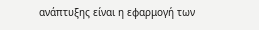ανάπτυξης είναι η εφαρμογή των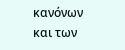κανόνων και των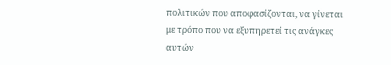πολιτικών που αποφασίζονται, να γίνεται με τρόπο που να εξυπηρετεί τις ανάγκες αυτών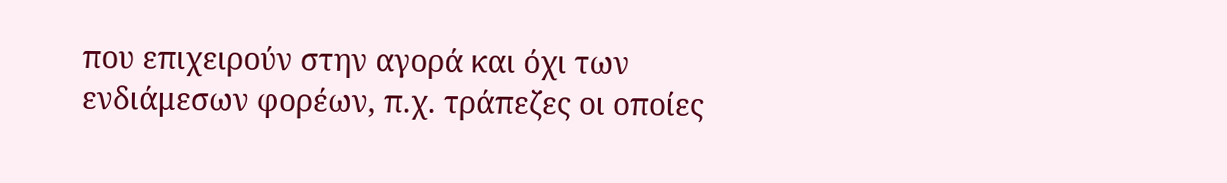που επιχειρούν στην αγορά και όχι των ενδιάμεσων φορέων, π.χ. τράπεζες οι οποίες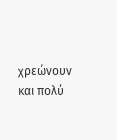χρεώνουν και πολύ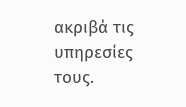ακριβά τις υπηρεσίες τους.